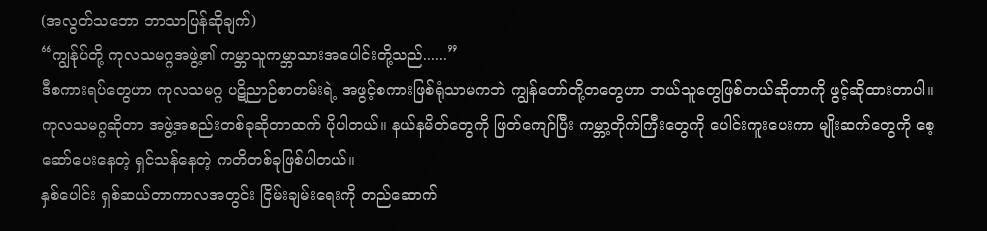(အလွတ်သဘော ဘာသာပြန်ဆိုချက်)
“ကျွန်ုပ်တို့ ကုလသမဂ္ဂအဖွဲ့၏ ကမ္ဘာသူကမ္ဘာသားအပေါင်းတို့သည်......”
ဒီစကားရပ်တွေဟာ ကုလသမဂ္ဂ ပဋိညာဉ်စာတမ်းရဲ့ အဖွင့်စကားဖြစ်ရုံသာမကဘဲ ကျွန်တော်တို့တတွေဟာ ဘယ်သူတွေဖြစ်တယ်ဆိုတာကို ဖွင့်ဆိုထားတာပါ။
ကုလသမဂ္ဂဆိုတာ အဖွဲ့အစည်းတစ်ခုဆိုတာထက် ပိုပါတယ်။ နယ်နမိတ်တွေကို ဖြတ်ကျော်ပြီး ကမ္ဘာ့တိုက်ကြီးတွေကို ပေါင်းကူးပေးကာ မျိုးဆက်တွေကို စေ့ဆော်ပေးနေတဲ့ ရှင်သန်နေတဲ့ ကတိတစ်ခုဖြစ်ပါတယ်။
နှစ်ပေါင်း ရှစ်ဆယ်တာကာလအတွင်း ငြိမ်းချမ်းရေးကို တည်ဆောက်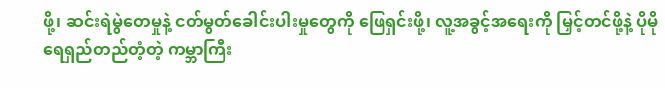ဖို့၊ ဆင်းရဲမွဲတေမှုနဲ့ ငတ်မွတ်ခေါင်းပါးမှုတွေကို ဖြေရှင်းဖို့၊ လူ့အခွင့်အရေးကို မြှင့်တင်ဖို့နဲ့ ပိုမို ရေရှည်တည်တံ့တဲ့ ကမ္ဘာကြီး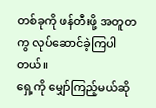တစ်ခုကို ဖန်တီးဖို့ အတူတကွ လုပ်ဆောင်ခဲ့ကြပါတယ်။
ရှေ့ကို မျှော်ကြည့်မယ်ဆို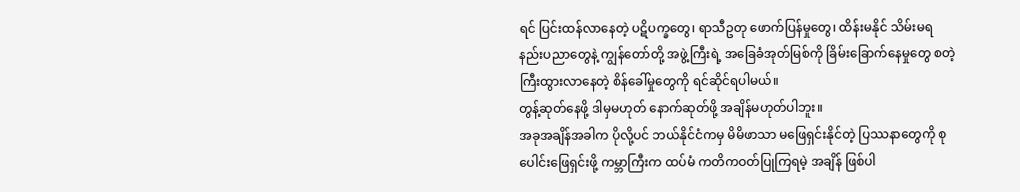ရင် ပြင်းထန်လာနေတဲ့ ပဋိပက္ခတွေ၊ ရာသီဥတု ဖောက်ပြန်မှုတွေ၊ ထိန်းမနိုင် သိမ်းမရ နည်းပညာတွေနဲ့ ကျွန်တော်တို့ အဖွဲ့ကြီးရဲ့ အခြေခံအုတ်မြစ်ကို ခြိမ်းခြောက်နေမှုတွေ စတဲ့ ကြီးထွားလာနေတဲ့ စိန်ခေါ်မှုတွေကို ရင်ဆိုင်ရပါမယ်။
တွန့်ဆုတ်နေဖို့ ဒါမှမဟုတ် နောက်ဆုတ်ဖို့ အချိန်မဟုတ်ပါဘူး။
အခုအချိန်အခါက ပိုလို့ပင် ဘယ်နိုင်ငံကမှ မိမိဖာသာ မဖြေရှင်းနိုင်တဲ့ ပြဿနာတွေကို စုပေါင်းဖြေရှင်းဖို့ ကမ္ဘာကြီးက ထပ်မံ ကတိကဝတ်ပြုကြရမဲ့ အချိန် ဖြစ်ပါ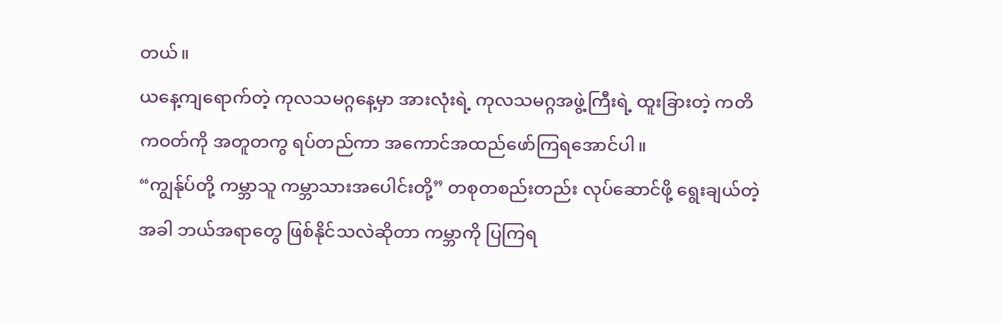တယ်။
ယနေ့ကျရောက်တဲ့ ကုလသမဂ္ဂနေ့မှာ အားလုံးရဲ့ ကုလသမဂ္ဂအဖွဲ့ကြီးရဲ့ ထူးခြားတဲ့ ကတိကဝတ်ကို အတူတကွ ရပ်တည်ကာ အကောင်အထည်ဖော်ကြရအောင်ပါ။
“ကျွန်ုပ်တို့ ကမ္ဘာသူ ကမ္ဘာသားအပေါင်းတို့” တစုတစည်းတည်း လုပ်ဆောင်ဖို့ ရွေးချယ်တဲ့အခါ ဘယ်အရာတွေ ဖြစ်နိုင်သလဲဆိုတာ ကမ္ဘာကို ပြကြရ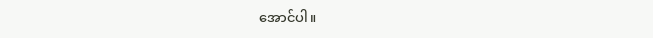အောင်ပါ။